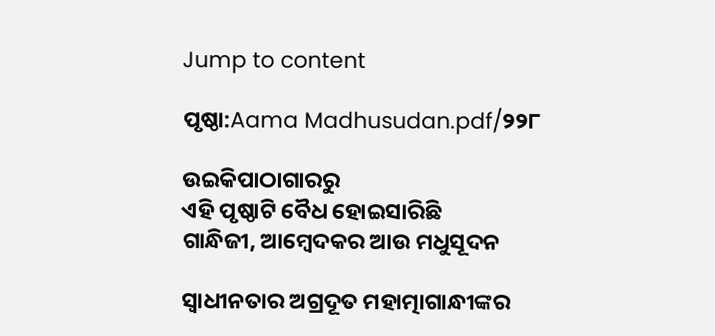Jump to content

ପୃଷ୍ଠା:Aama Madhusudan.pdf/୨୨୮

ଉଇକିପାଠାଗାର‌ରୁ
ଏହି ପୃଷ୍ଠାଟି ବୈଧ ହୋଇସାରିଛି
ଗାନ୍ଧିଜୀ, ଆମ୍ବେଦକର ଆଉ ମଧୁସୂଦନ

ସ୍ୱାଧୀନତାର ଅଗ୍ରଦୂତ ମହାତ୍ମାଗାନ୍ଧୀଙ୍କର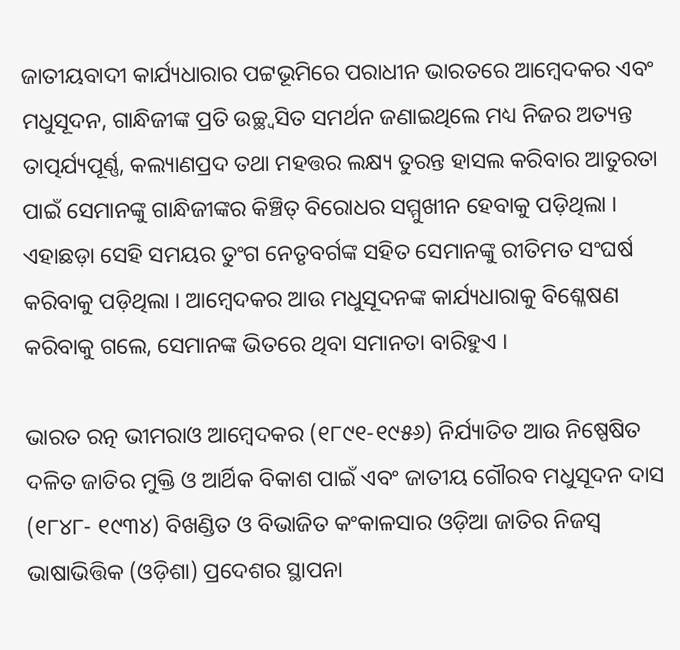ଜାତୀୟବାଦୀ କାର୍ଯ୍ୟଧାରାର ପଟ୍ଟଭୂମିରେ ପରାଧୀନ ଭାରତରେ ଆମ୍ବେଦକର ଏବଂ ମଧୁସୂଦନ, ଗାନ୍ଧିଜୀଙ୍କ ପ୍ରତି ଉଚ୍ଛ୍ୱସିତ ସମର୍ଥନ ଜଣାଇଥିଲେ ମଧ୍ୟ ନିଜର ଅତ୍ୟନ୍ତ ତାତ୍ପର୍ଯ୍ୟପୂର୍ଣ୍ଣ, କଲ୍ୟାଣପ୍ରଦ ତଥା ମହତ୍ତର ଲକ୍ଷ୍ୟ ତୁରନ୍ତ ହାସଲ କରିବାର ଆତୁରତା ପାଇଁ ସେମାନଙ୍କୁ ଗାନ୍ଧିଜୀଙ୍କର କିଞ୍ଚିତ୍‍ ବିରୋଧର ସମ୍ମୁଖୀନ ହେବାକୁ ପଡ଼ିଥିଲା । ଏହାଛଡ଼ା ସେହି ସମୟର ତୁଂଗ ନେତୃବର୍ଗଙ୍କ ସହିତ ସେମାନଙ୍କୁ ରୀତିମତ ସଂଘର୍ଷ କରିବାକୁ ପଡ଼ିଥିଲା । ଆମ୍ବେଦକର ଆଉ ମଧୁସୂଦନଙ୍କ କାର୍ଯ୍ୟଧାରାକୁ ବିଶ୍ଳେଷଣ କରିବାକୁ ଗଲେ, ସେମାନଙ୍କ ଭିତରେ ଥିବା ସମାନତା ବାରିହୁଏ ।

ଭାରତ ରତ୍ନ ଭୀମରାଓ ଆମ୍ବେଦକର (୧୮୯୧-୧୯୫୬) ନିର୍ଯ୍ୟାତିତ ଆଉ ନିଷ୍ପେଷିତ ଦଳିତ ଜାତିର ମୁକ୍ତି ଓ ଆର୍ଥିକ ବିକାଶ ପାଇଁ ଏବଂ ଜାତୀୟ ଗୌରବ ମଧୁସୂଦନ ଦାସ (୧୮୪୮- ୧୯୩୪) ବିଖଣ୍ଡିତ ଓ ବିଭାଜିତ କଂକାଳସାର ଓଡ଼ିଆ ଜାତିର ନିଜସ୍ୱ ଭାଷାଭିତ୍ତିକ (ଓଡ଼ିଶା) ପ୍ରଦେଶର ସ୍ଥାପନା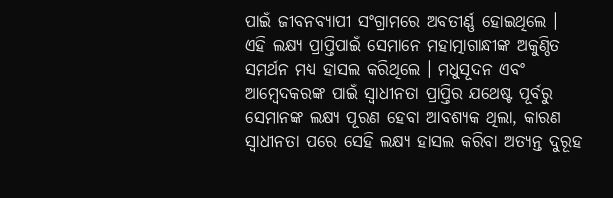ପାଇଁ ଜୀବନବ୍ୟାପୀ ସଂଗ୍ରାମରେ ଅବତୀର୍ଣ୍ଣ ହୋଇଥିଲେ । ଏହି ଲକ୍ଷ୍ୟ ପ୍ରାପ୍ତିପାଇଁ ସେମାନେ ମହାତ୍ମାଗାନ୍ଧୀଙ୍କ ଅକୁଣ୍ଠିତ ସମର୍ଥନ ମଧ୍ୟ ହାସଲ କରିଥିଲେ । ମଧୁସୂଦନ ଏବଂ ଆମ୍ବେଦକରଙ୍କ ପାଇଁ ସ୍ୱାଧୀନତା ପ୍ରାପ୍ତିର ଯଥେଷ୍ଟ ପୂର୍ବରୁ ସେମାନଙ୍କ ଲକ୍ଷ୍ୟ ପୂରଣ ହେବା ଆବଶ୍ୟକ ଥିଲା, କାରଣ ସ୍ୱାଧୀନତା ପରେ ସେହି ଲକ୍ଷ୍ୟ ହାସଲ କରିବା ଅତ୍ୟନ୍ତ ଦୁରୂହ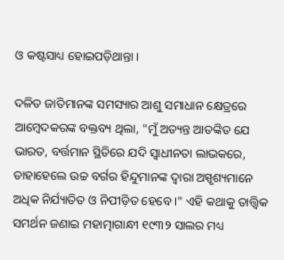ଓ କଷ୍ଟସାଧ୍ୟ ହୋଇପଡ଼ିଥାନ୍ତା ।

ଦଳିତ ଜାତିମାନଙ୍କ ସମସ୍ୟାର ଆଶୁ ସମାଧାନ କ୍ଷେତ୍ରରେ ଆମ୍ବେଦକରଙ୍କ ବକ୍ତବ୍ୟ ଥିଲା, "ମୁଁ ଅତ୍ୟନ୍ତ ଆତଙ୍କିତ ଯେ ଭାରତ, ବର୍ତ୍ତମାନ ସ୍ଥିତିରେ ଯଦି ସ୍ୱାଧୀନତା ଲାଭକରେ, ତାହାହେଲେ ଉଚ୍ଚ ବର୍ଗର ହିନ୍ଦୁମାନଙ୍କ ଦ୍ୱାରା ଅସ୍ପୃଶ୍ୟମାନେ ଅଧିକ ନିର୍ଯ୍ୟାତିତ ଓ ନିପୀଡ଼ିତ ହେବେ ।" ଏହି କଥାକୁ ତାତ୍ତ୍ୱିକ ସମର୍ଥନ ଜଣାଇ ମହାତ୍ମାଗାନ୍ଧୀ ୧୯୩୨ ସାଲର ମଧ୍ୟ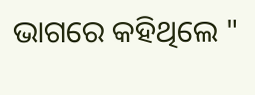ଭାଗରେ କହିଥିଲେ "